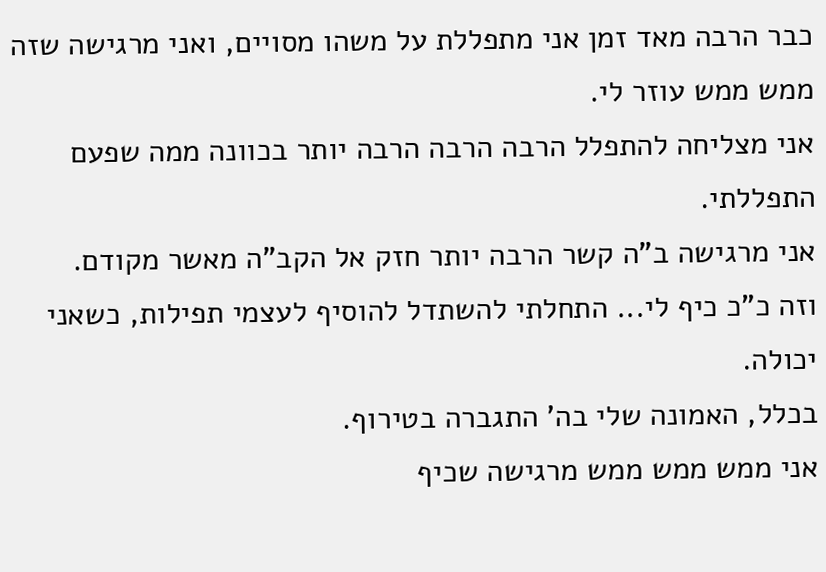כבר הרבה מאד זמן אני מתפללת על משהו מסויים, ואני מרגישה שזה ממש ממש עוזר לי.
אני מצליחה להתפלל הרבה הרבה הרבה יותר בכוונה ממה שפעם התפללתי.
אני מרגישה ב"ה קשר הרבה יותר חזק אל הקב"ה מאשר מקודם.
וזה כ"כ כיף לי... התחלתי להשתדל להוסיף לעצמי תפילות, כשאני יכולה.
בכלל, האמונה שלי בה' התגברה בטירוף.
אני ממש ממש ממש מרגישה שכיף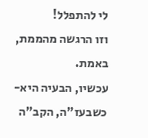לי להתפלל!
וזו הרגשה מהממת, באמת.
עכשיו, הבעיה היא-
כשבעז"ה, הקב"ה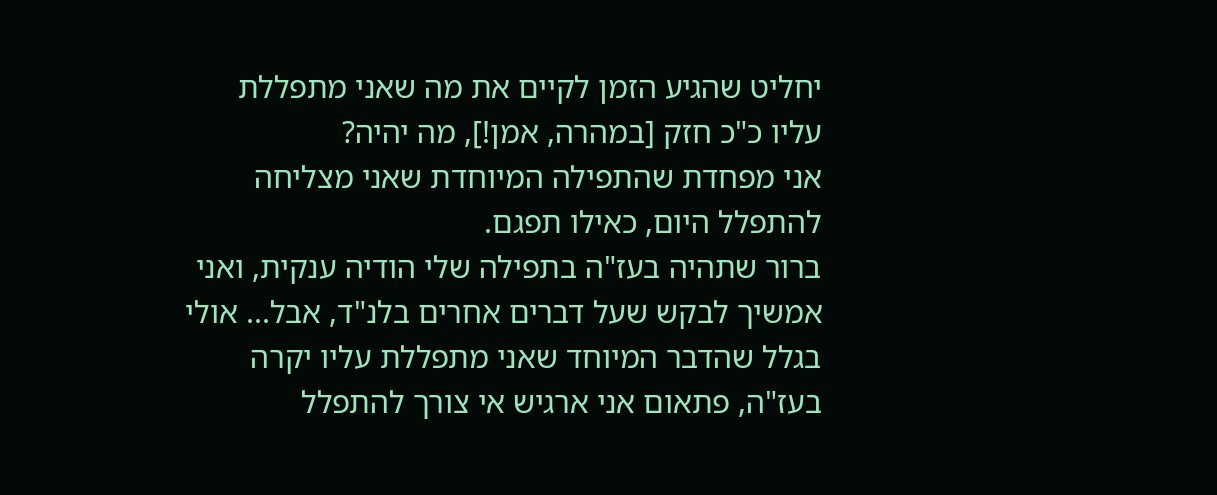יחליט שהגיע הזמן לקיים את מה שאני מתפללת עליו כ"כ חזק [במהרה, אמן!], מה יהיה?
אני מפחדת שהתפילה המיוחדת שאני מצליחה להתפלל היום, כאילו תפגם.
ברור שתהיה בעז"ה בתפילה שלי הודיה ענקית, ואני אמשיך לבקש שעל דברים אחרים בלנ"ד, אבל... אולי בגלל שהדבר המיוחד שאני מתפללת עליו יקרה בעז"ה, פתאום אני ארגיש אי צורך להתפלל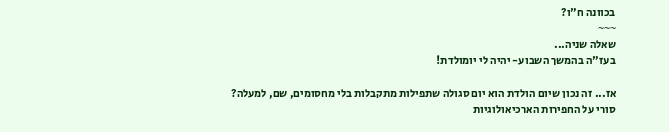בכוונה ח"ו?
~~~
שאלה שניה...
בעז"ה בהמשך השבוע- יהיה לי יומולדת!

אז... זה נכון שיום הולדת הוא יום סגולה שתפילות מתקבלות בלי מחסומים, שם, למעלה?
סורי על החפירות הארכיאולוגיות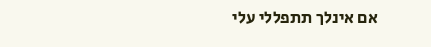אם אינלך תתפללי עלי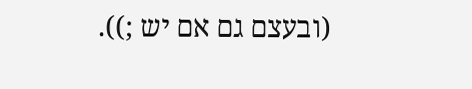(ובעצם גם אם יש ;)).